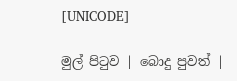[UNICODE]

මුල් පිටුව | බොදු පුවත් |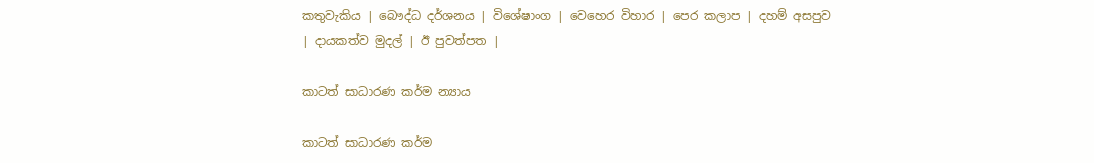කතුවැකිය | බෞද්ධ දර්ශනය | විශේෂාංග | වෙහෙර විහාර | පෙර කලාප | දහම් අසපුව | දායකත්ව මුදල් | ඊ පුවත්පත |

කාටත් සාධාරණ කර්ම න්‍යාය

කාටත් සාධාරණ කර්ම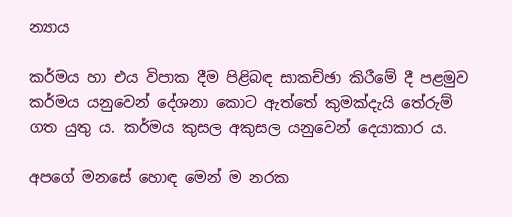න්‍යාය

කර්මය හා එය විපාක දීම පිළිබඳ සාකච්ඡා කිරීමේ දී පළමුව කර්මය යනුවෙන් දේශනා කොට ඇත්තේ කුමක්දැයි තේරුම් ගත යුතු ය. කර්මය කුසල අකුසල යනුවෙන් දෙයාකාර ය.

අපගේ මනසේ හොඳ මෙන් ම නරක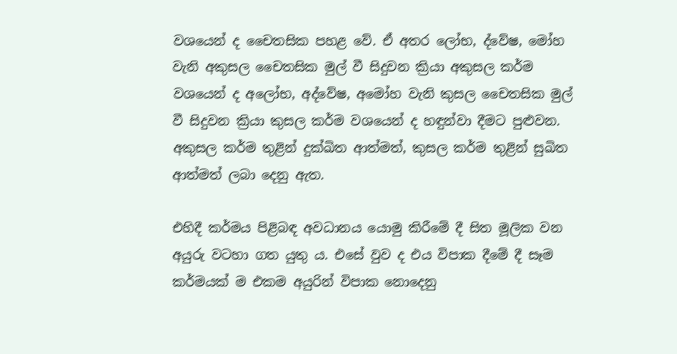වශයෙන් ද චෛතසික පහළ වේ. ඒ අතර ලෝභ, ද්වේෂ, මෝහ වැනි අකුසල චෛතසික මුල් වී සිදුවන ක්‍රියා අකුසල කර්ම වශයෙන් ද අලෝභ, අද්වේෂ, අමෝහ වැනි කුසල චෛතසික මුල් වී සිදුවන ක්‍රියා කුසල කර්ම වශයෙන් ද හඳුන්වා දීමට පුළුවන. අකුසල කර්ම තුළින් දුක්ඛිත ආත්මත්, කුසල කර්ම තුළින් සුඛිත ආත්මත් ලබා දෙනු ඇත.

එහිදී කර්මය පිළිබඳ අවධානය යොමු කිරීමේ දී සිත මූලික වන අයුරු වටහා ගත යුතු ය. එසේ වුව ද එය විපාක දීමේ දී සෑම කර්මයක් ම එකම අයුරින් විපාක නොදෙනු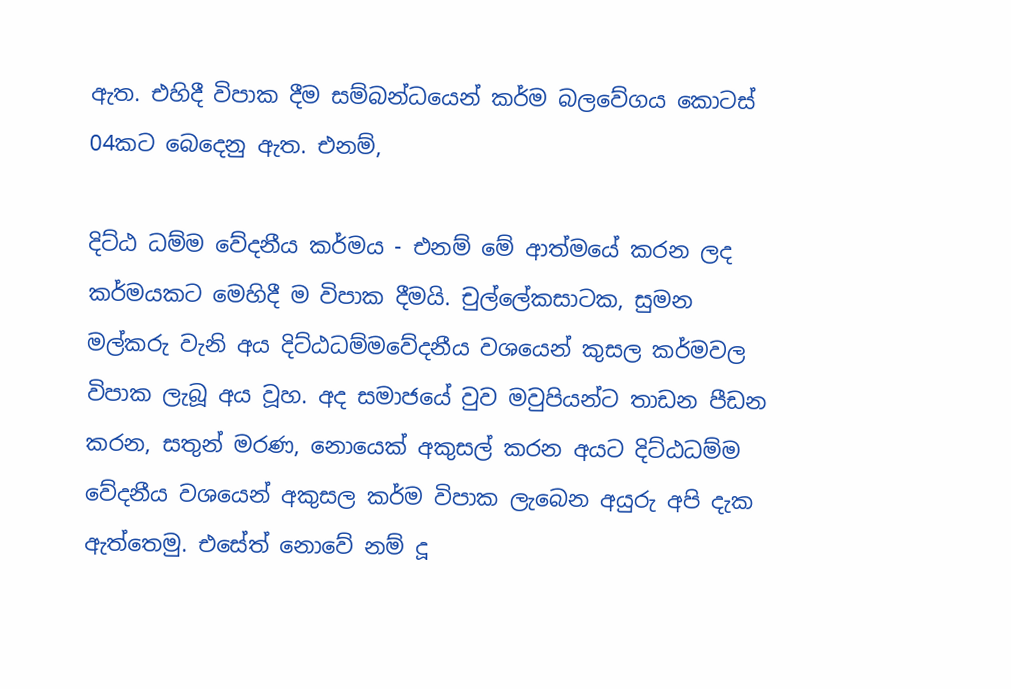ඇත. එහිදී විපාක දීම සම්බන්ධයෙන් කර්ම බලවේගය කොටස් 04කට බෙදෙනු ඇත. එනම්,

දිට්ඨ ධම්ම වේදනීය කර්මය - එනම් මේ ආත්මයේ කරන ලද කර්මයකට මෙහිදී ම විපාක දීමයි. චුල්ලේකසාටක, සුමන මල්කරු වැනි අය දිට්ඨධම්මවේදනීය වශයෙන් කුසල කර්මවල විපාක ලැබූ අය වූහ. අද සමාජයේ වුව මවුපියන්ට තාඩන පීඩන කරන, සතුන් මරණ, නොයෙක් අකුසල් කරන අයට දිට්ඨධම්ම වේදනීය වශයෙන් අකුසල කර්ම විපාක ලැබෙන අයුරු අපි දැක ඇත්තෙමු. එසේත් නොවේ නම් දූ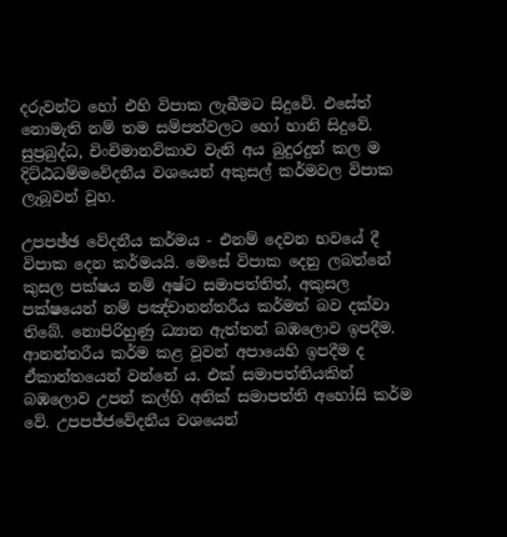දරුවන්ට හෝ එහි විපාක ලැබීමට සිදුවේ. එසේත් නොමැති නම් තම සම්පත්වලට හෝ හානි සිදුවේ. සුප්‍රබුද්ධ, චිංචිමානවිකාව වැනි අය බුදුරදුන් කල ම දිට්ඨධම්මවේදනීය වශයෙන් අකුසල් කර්මවල විපාක ලැබූවන් වූහ.

උපපඡ්ඡ වේදනීය කර්මය - එනම් දෙවන භවයේ දී විපාක දෙන කර්මයයි. මෙසේ විපාක දෙනු ලබන්නේ කුසල පක්ෂය නම් අෂ්ට සමාපත්තිත්, අකුසල පක්ෂයෙන් නම් පඤ්චානන්තරීය කර්මත් බව දක්වා තිබේ. නොපිරිහුණු ධ්‍යාන ඇත්තන් බඹලොව ඉපදීම. ආනන්තරීය කර්ම කළ වූවන් අපායෙහි ඉපදීම ද ඒකාන්තයෙන් වන්නේ ය. එක් සමාපත්තියකින් බඹලොව උපන් කල්හි අනික් සමාපත්ති අහෝසි කර්ම වේ. උපපජ්ජවේදනීය වශයෙන්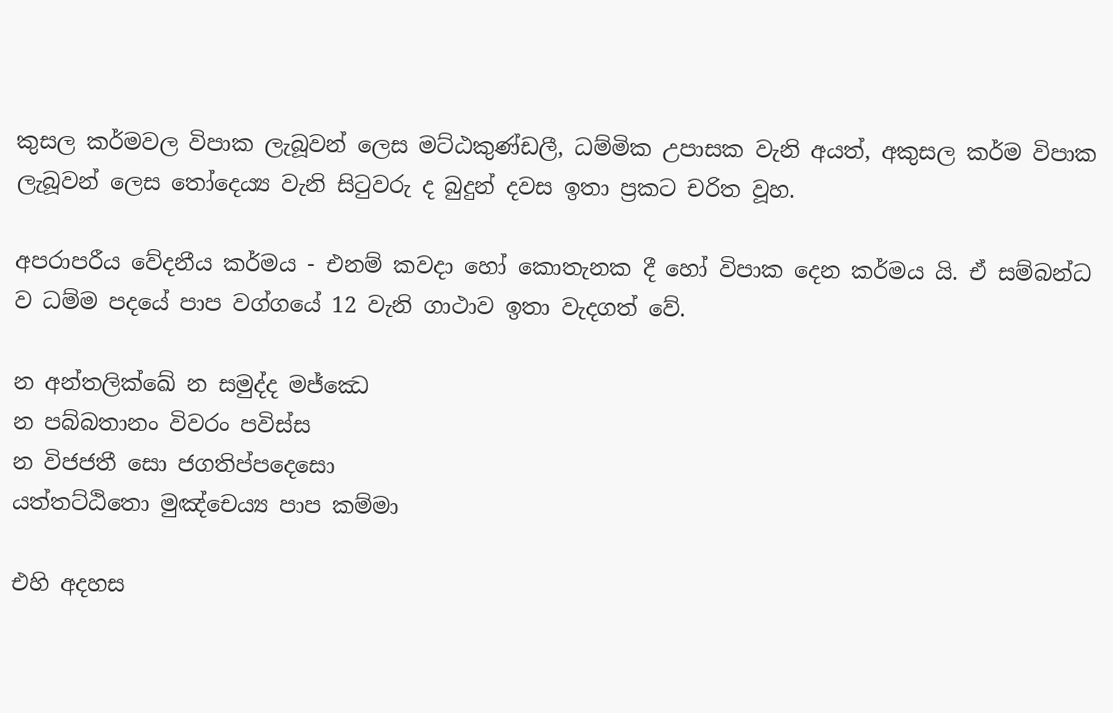කුසල කර්මවල විපාක ලැබූවන් ලෙස මට්ඨකුණ්ඩලී, ධම්මික උපාසක වැනි අයත්, අකුසල කර්ම විපාක ලැබූවන් ලෙස තෝදෙය්‍ය වැනි සිටුවරු ද බුදුන් දවස ඉතා ප්‍රකට චරිත වූහ.

අපරාපරීය වේදනීය කර්මය - එනම් කවදා හෝ කොතැනක දී හෝ විපාක දෙන කර්මය යි. ඒ සම්බන්ධ ව ධම්ම පදයේ පාප වග්ගයේ 12 වැනි ගාථාව ඉතා වැදගත් වේ.

න අන්තලික්ඛේ න සමුද්ද මජ්ඣෙ
න පබ්බතානං විවරං පවිස්ස
න විජජතී සො ජගතිප්පදෙසො
යත්තට්ඨිතො මුඤ්චෙය්‍ය පාප කම්මා

එහි අදහස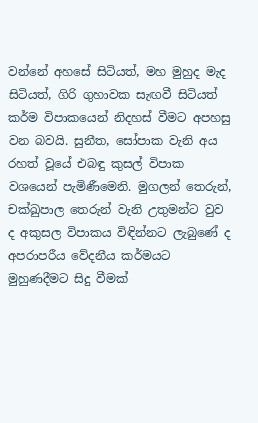වන්නේ අහසේ සිටියත්, මහ මුහුද මැද සිටියත්, ගිරි ගුහාවක සැඟවී සිටියත් කර්ම විපාකයෙන් නිදහස් වීමට අපහසු වන බවයි. සුනීත, සෝපාක වැනි අය රහත් වූයේ එබඳු කුසල් විපාක වශයෙන් පැමිණීමෙනි. මුගලන් තෙරුන්, චක්ඛුපාල තෙරුන් වැනි උතුමන්ට වුව ද අකුසල විපාකය විඳින්නට ලැබුණේ ද අපරාපරීය වේදනීය කර්මයට මුහුණදීමට සිදු වීමක්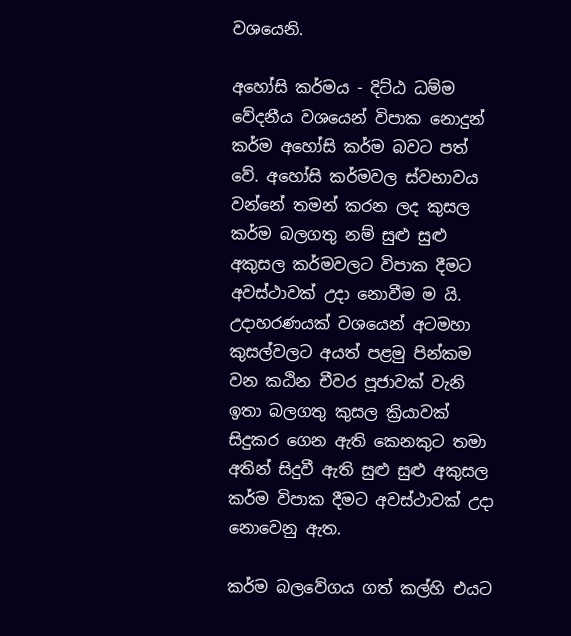වශයෙනි.

අහෝසි කර්මය - දිට්ඨ ධම්ම වේදනීය වශයෙන් විපාක නොදුන් කර්ම අහෝසි කර්ම බවට පත් වේ. අහෝසි කර්මවල ස්වභාවය වන්නේ තමන් කරන ලද කුසල කර්ම බලගතු නම් සුළු සුළු අකුසල කර්මවලට විපාක දීමට අවස්ථාවක් උදා නොවීම ම යි. උදාහරණයක් වශයෙන් අටමහා කුසල්වලට අයත් පළමු පින්කම වන කඨින චීවර පූජාවක් වැනි ඉතා බලගතු කුසල ක්‍රියාවක් සිදුකර ගෙන ඇති කෙනකුට තමා අතින් සිදුවී ඇති සුළු සුළු අකුසල කර්ම විපාක දීමට අවස්ථාවක් උදා නොවෙනු ඇත.

කර්ම බලවේගය ගත් කල්හි එයට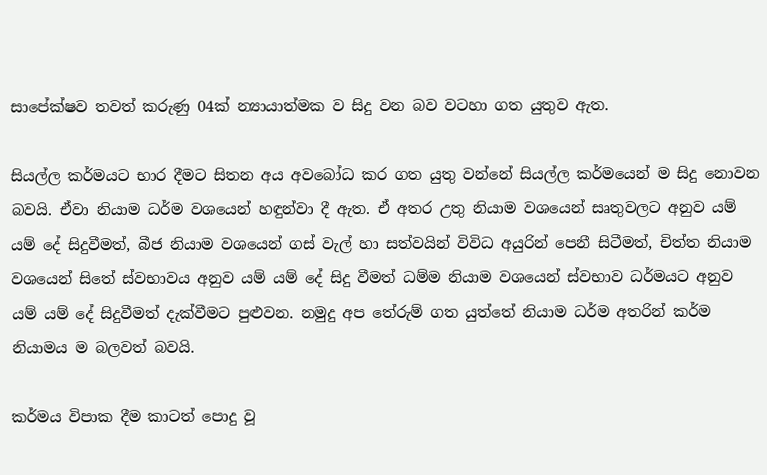සාපේක්ෂව තවත් කරුණු 04ක් න්‍යායාත්මක ව සිදු වන බව වටහා ගත යුතුව ඇත.

සියල්ල කර්මයට භාර දීමට සිතන අය අවබෝධ කර ගත යුතු වන්නේ සියල්ල කර්මයෙන් ම සිදු නොවන බවයි. ඒවා නියාම ධර්ම වශයෙන් හඳුන්වා දී ඇත. ඒ අතර උතු නියාම වශයෙන් සෘතුවලට අනුව යම් යම් දේ සිදුවීමත්, බීජ නියාම වශයෙන් ගස් වැල් හා සත්වයින් විවිධ අයුරින් පෙනී සිටීමත්, චිත්ත නියාම වශයෙන් සිතේ ස්වභාවය අනුව යම් යම් දේ සිදු වීමත් ධම්ම නියාම වශයෙන් ස්වභාව ධර්මයට අනුව යම් යම් දේ සිදුවීමත් දැක්වීමට පුළුවන. නමුදු අප තේරුම් ගත යුත්තේ නියාම ධර්ම අතරින් කර්ම නියාමය ම බලවත් බවයි.

කර්මය විපාක දීම කාටත් පොදු වූ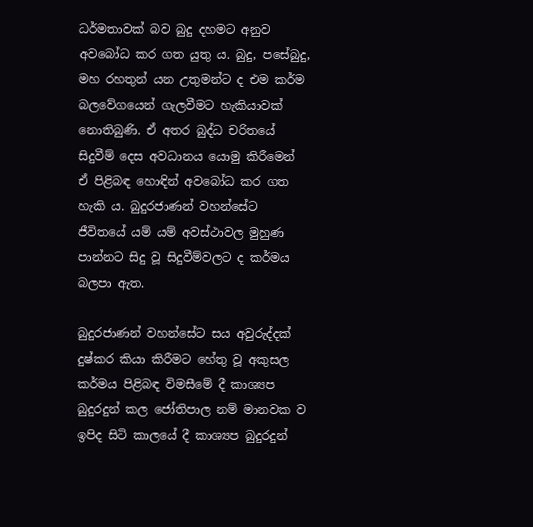ධර්මතාවක් බව බුදු දහමට අනුව අවබෝධ කර ගත යුතු ය. බුදු, පසේබුදු, මහ රහතුන් යන උතුමන්ට ද එම කර්ම බලවේගයෙන් ගැලවීමට හැකියාවක් නොතිබුණි. ඒ අතර බුද්ධ චරිතයේ සිදුවීම් දෙස අවධානය යොමු කිරීමෙන් ඒ පිළිබඳ හොඳින් අවබෝධ කර ගත හැකි ය. බුදුරජාණන් වහන්සේට ජීවිතයේ යම් යම් අවස්ථාවල මුහුණ පාන්නට සිදු වූ සිදුවීම්වලට ද කර්මය බලපා ඇත.

බුදුරජාණන් වහන්සේට සය අවුරුද්දක් දුෂ්කර කියා කිරීමට හේතු වූ අකුසල කර්මය පිළිබඳ විමසීමේ දී කාශ්‍යප බුදුරදුන් කල ජෝතිපාල නම් මානවක ව ඉපිද සිටි කාලයේ දී කාශ්‍යප බුදුරදුන්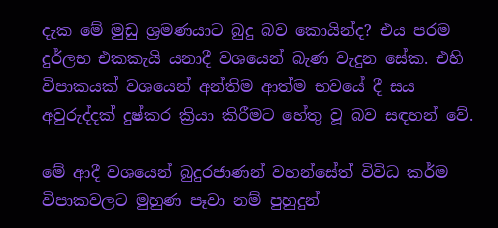දැක මේ මුඩු ශ්‍රමණයාට බුදු බව කොයින්ද? එය පරම දුර්ලභ එකකැයි යනාදී වශයෙන් බැණ වැදුන සේක. එහි විපාකයක් වශයෙන් අන්තිම ආත්ම භවයේ දී සය අවුරුද්දක් දුෂ්කර ක්‍රියා කිරීමට හේතු වූ බව සඳහන් වේ.

මේ ආදී වශයෙන් බුදුරජාණන් වහන්සේත් විවිධ කර්ම විපාකවලට මුහුණ පෑවා නම් පුහුදුන්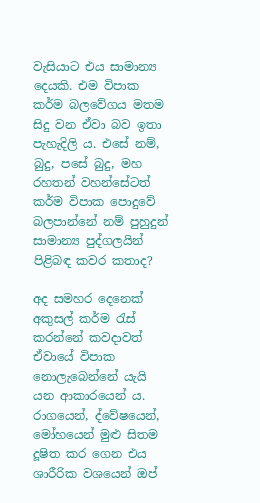වැසියාට එය සාමාන්‍ය දෙයකි. එම විපාක කර්ම බලවේගය මතම සිදු වන ඒවා බව ඉතා පැහැදිලි ය. එසේ නම්, බුදු, පසේ බුදු, මහ රහතන් වහන්සේටත් කර්ම විපාක පොදුවේ බලපාන්නේ නම් පුහුදුන් සාමාන්‍ය පුද්ගලයින් පිළිබඳ කවර කතාද?

අද සමහර දෙනෙක් අකුසල් කර්ම රැස් කරන්නේ කවදාවත් ඒවායේ විපාක නොලැබෙන්නේ යැයි යන ආකාරයෙන් ය. රාගයෙන්, ද්වේෂයෙන්, මෝහයෙන් මුළු සිතම දූෂිත කර ගෙන එය ශාරීරික වශයෙන් ඔප්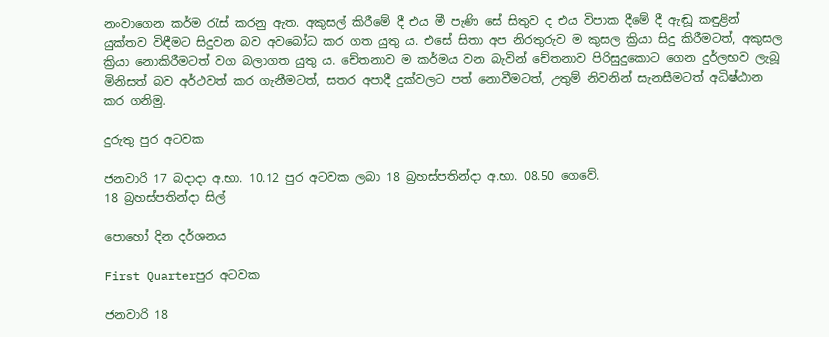නංවාගෙන කර්ම රැස් කරනු ඇත. අකුසල් කිරීමේ දී එය මී පැණි සේ සිතුව ද එය විපාක දීමේ දී ඇඬූ කඳුළින් යුක්තව විඳීමට සිදුවන බව අවබෝධ කර ගත යුතු ය. එසේ සිතා අප නිරතුරුව ම කුසල ක්‍රියා සිදු කිරීමටත්, අකුසල ක්‍රියා නොකිරීමටත් වග බලාගත යුතු ය. චේතනාව ම කර්මය වන බැවින් චේතනාව පිරිසුදුකොට ගෙන දුර්ලභව ලැබූ මිනිසත් බව අර්ථවත් කර ගැනීමටත්, සතර අපාදී දුක්වලට පත් නොවීමටත්, උතුම් නිවනින් සැනසීමටත් අධිෂ්ඨාන කර ගනිමු.

දුරුතු පුර අටවක

ජනවාරි 17 බදාදා අ.භා. 10.12 පුර අටවක ලබා 18 බ්‍රහස්පතින්දා අ.භා. 08.50 ගෙවේ.
18 බ්‍රහස්පතින්දා සිල්

පොහෝ දින දර්ශනය

First Quarterපුර අටවක

ජනවාරි 18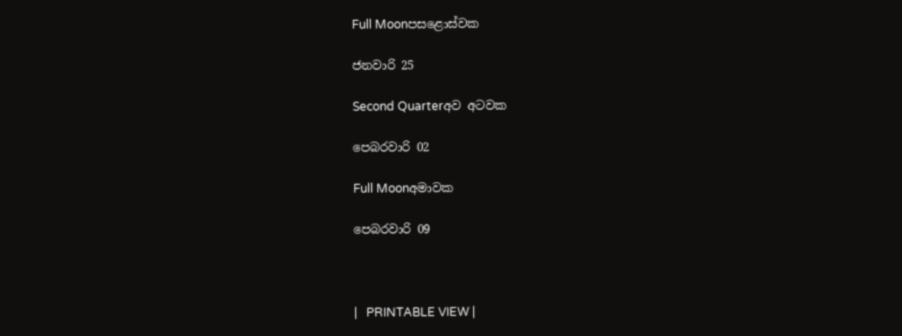Full Moonපසළොස්වක

ජනවාරි 25

Second Quarterඅව අටවක

පෙබරවාරි 02

Full Moonඅමාවක

පෙබරවාරි 09



|   PRINTABLE VIEW |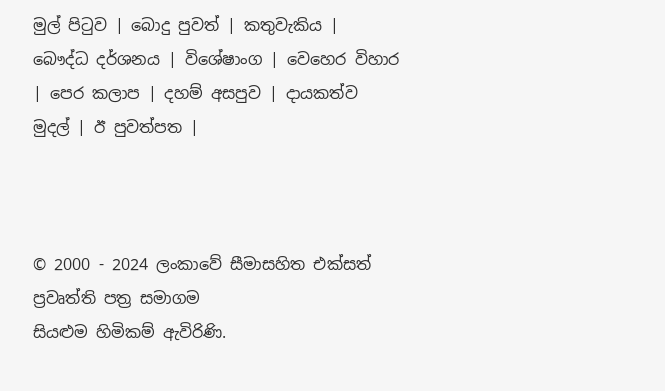මුල් පිටුව | බොදු පුවත් | කතුවැකිය | බෞද්ධ දර්ශනය | විශේෂාංග | වෙහෙර විහාර | පෙර කලාප | දහම් අසපුව | දායකත්ව මුදල් | ඊ පුවත්පත |



© 2000 - 2024 ලංකාවේ සීමාසහිත එක්සත් ප්‍රවෘත්ති පත්‍ර සමාගම
සියළුම හිමිකම් ඇවිරිණි.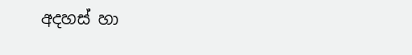අදහස් හා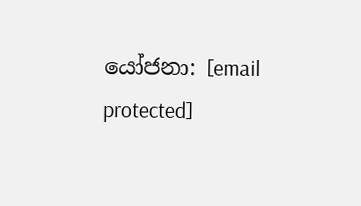යෝජනා: [email protected]